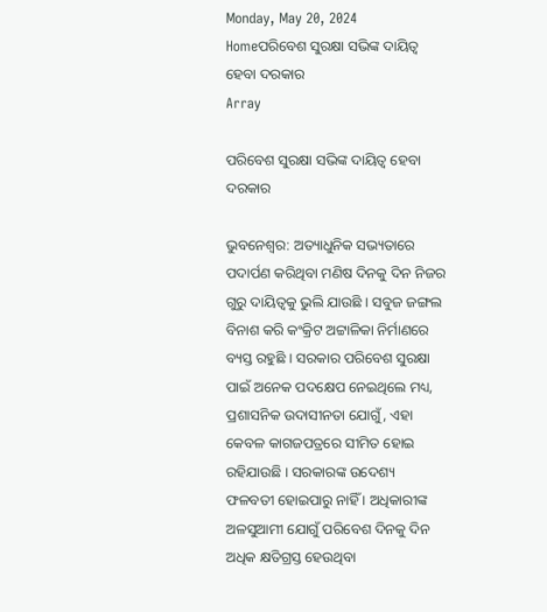Monday, May 20, 2024
Homeପରିବେଶ ସୁରକ୍ଷା ସଭିଙ୍କ ଦାୟିତ୍ୱ ହେବା ଦରକାର
Array

ପରିବେଶ ସୁରକ୍ଷା ସଭିଙ୍କ ଦାୟିତ୍ୱ ହେବା ଦରକାର

ଭୁବନେଶ୍ୱର: ଅତ୍ୟାଧୁନିକ ସଭ୍ୟତାରେ ପଦାର୍ପଣ କରିଥିବା ମଣିଷ ଦିନକୁ ଦିନ ନିଜର ଗୁରୁ ଦାୟିତ୍ୱକୁ ଭୁଲି ଯାଉଛି । ସବୁଜ ଜଙ୍ଗଲ ବିନାଶ କରି କଂକ୍ରିଟ ଅଟ୍ଟାଳିକା ନିର୍ମାଣରେ ବ୍ୟସ୍ତ ରହୁଛି । ସରକାର ପରିବେଶ ସୁରକ୍ଷା ପାଇଁ ଅନେକ ପଦକ୍ଷେପ ନେଇଥିଲେ ମଧ୍ୟ, ପ୍ରଶାସନିକ ଉଦାସୀନତା ଯୋଗୁଁ, ଏହା କେବଳ କାଗଜପତ୍ରରେ ସୀମିତ ହୋଇ ରହିଯାଉଛି । ସରକାରଙ୍କ ଉଦେଶ୍ୟ ଫଳବତୀ ହୋଇପାରୁ ନାହିଁ । ଅଧିକାରୀଙ୍କ ଅଳସୁଆମୀ ଯୋଗୁଁ ପରିବେଶ ଦିନକୁ ଦିନ ଅଧିକ କ୍ଷତିଗ୍ରସ୍ତ ହେଉଥିବା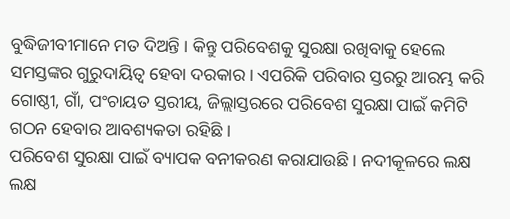ବୁଦ୍ଧିଜୀବୀମାନେ ମତ ଦିଅନ୍ତି । କିନ୍ତୁ ପରିବେଶକୁ ସୁରକ୍ଷା ରଖିବାକୁ ହେଲେ ସମସ୍ତଙ୍କର ଗୁରୁଦାୟିତ୍ୱ ହେବା ଦରକାର । ଏପରିକି ପରିବାର ସ୍ତରରୁ ଆରମ୍ଭ କରି ଗୋଷ୍ଠୀ, ଗାଁ, ପଂଚାୟତ ସ୍ତରୀୟ, ଜିଲ୍ଲାସ୍ତରରେ ପରିବେଶ ସୁରକ୍ଷା ପାଇଁ କମିଟି ଗଠନ ହେବାର ଆବଶ୍ୟକତା ରହିଛି ।
ପରିବେଶ ସୁରକ୍ଷା ପାଇଁ ବ୍ୟାପକ ବନୀକରଣ କରାଯାଉଛି । ନଦୀକୂଳରେ ଲକ୍ଷ ଲକ୍ଷ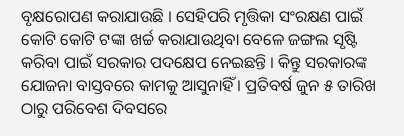ବୃକ୍ଷରୋପଣ କରାଯାଉଛି । ସେହିପରି ମୃତ୍ତିକା ସଂରକ୍ଷଣ ପାଇଁ କୋଟି କୋଟି ଟଙ୍କା ଖର୍ଚ୍ଚ କରାଯାଉଥିବା ବେଳେ ଜଙ୍ଗଲ ସୃଷ୍ଟି କରିବା ପାଇଁ ସରକାର ପଦକ୍ଷେପ ନେଇଛନ୍ତି । କିନ୍ତୁ ସରକାରଙ୍କ ଯୋଜନା ବାସ୍ତବରେ କାମକୁ ଆସୁନାହିଁ । ପ୍ରତିବର୍ଷ ଜୁନ ୫ ତାରିଖ ଠାରୁ ପରିବେଶ ଦିବସରେ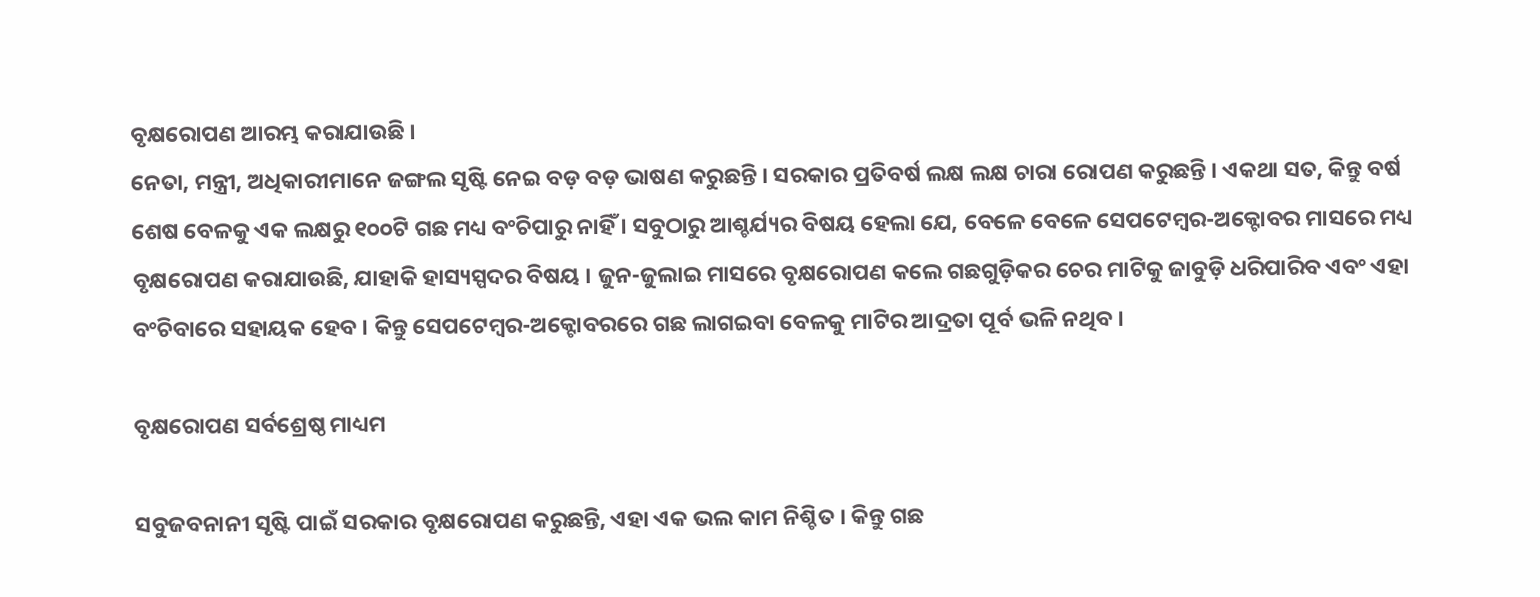ବୃକ୍ଷରୋପଣ ଆରମ୍ଭ କରାଯାଉଛି ।
ନେତା, ମନ୍ତ୍ରୀ, ଅଧିକାରୀମାନେ ଜଙ୍ଗଲ ସୃଷ୍ଟି ନେଇ ବଡ଼ ବଡ଼ ଭାଷଣ କରୁଛନ୍ତି । ସରକାର ପ୍ରତିବର୍ଷ ଲକ୍ଷ ଲକ୍ଷ ଚାରା ରୋପଣ କରୁଛନ୍ତି । ଏକଥା ସତ, କିନ୍ତୁ ବର୍ଷ ଶେଷ ବେଳକୁ ଏକ ଲକ୍ଷରୁ ୧୦୦ଟି ଗଛ ମଧ୍ୟ ବଂଚିପାରୁ ନାହିଁ । ସବୁଠାରୁ ଆଶ୍ଚର୍ଯ୍ୟର ବିଷୟ ହେଲା ଯେ, ବେଳେ ବେଳେ ସେପଟେମ୍ବର-ଅକ୍ଟୋବର ମାସରେ ମଧ୍ୟ ବୃକ୍ଷରୋପଣ କରାଯାଉଛି, ଯାହାକି ହାସ୍ୟସ୍ପଦର ବିଷୟ । ଜୁନ-ଜୁଲାଇ ମାସରେ ବୃକ୍ଷରୋପଣ କଲେ ଗଛଗୁଡ଼ିକର ଚେର ମାଟିକୁ ଜାବୁଡ଼ି ଧରିପାରିବ ଏବଂ ଏହା ବଂଚିବାରେ ସହାୟକ ହେବ । କିନ୍ତୁ ସେପଟେମ୍ବର-ଅକ୍ଟୋବରରେ ଗଛ ଲାଗଇବା ବେଳକୁ ମାଟିର ଆଦ୍ରତା ପୂର୍ବ ଭଳି ନଥିବ ।

ବୃକ୍ଷରୋପଣ ସର୍ବଶ୍ରେଷ୍ଠ ମାଧ୍ୟମ

ସବୁଜବନାନୀ ସୃଷ୍ଟି ପାଇଁ ସରକାର ବୃକ୍ଷରୋପଣ କରୁଛନ୍ତି, ଏହା ଏକ ଭଲ କାମ ନିଶ୍ଚିତ । କିନ୍ତୁ ଗଛ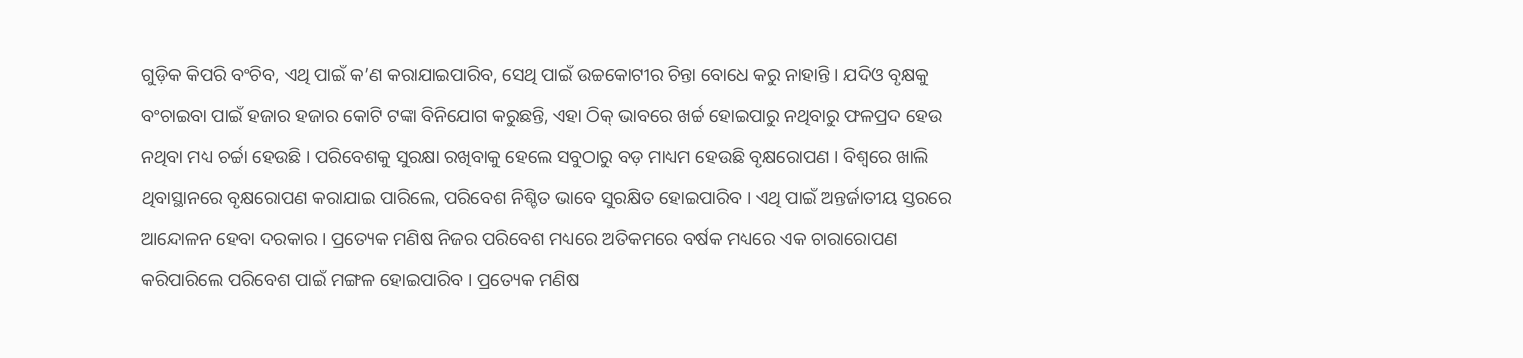ଗୁଡ଼ିକ କିପରି ବଂଚିବ, ଏଥି ପାଇଁ କ’ଣ କରାଯାଇପାରିବ, ସେଥି ପାଇଁ ଉଚ୍ଚକୋଟୀର ଚିନ୍ତା ବୋଧେ କରୁ ନାହାନ୍ତି । ଯଦିଓ ବୃକ୍ଷକୁ ବଂଚାଇବା ପାଇଁ ହଜାର ହଜାର କୋଟି ଟଙ୍କା ବିନିଯୋଗ କରୁଛନ୍ତି, ଏହା ଠିକ୍ ଭାବରେ ଖର୍ଚ୍ଚ ହୋଇପାରୁ ନଥିବାରୁ ଫଳପ୍ରଦ ହେଉ ନଥିବା ମଧ୍ୟ ଚର୍ଚ୍ଚା ହେଉଛି । ପରିବେଶକୁ ସୁରକ୍ଷା ରଖିବାକୁ ହେଲେ ସବୁଠାରୁ ବଡ଼ ମାଧ୍ୟମ ହେଉଛି ବୃକ୍ଷରୋପଣ । ବିଶ୍ୱରେ ଖାଲି ଥିବାସ୍ଥାନରେ ବୃକ୍ଷରୋପଣ କରାଯାଇ ପାରିଲେ, ପରିବେଶ ନିଶ୍ଚିତ ଭାବେ ସୁରକ୍ଷିତ ହୋଇପାରିବ । ଏଥି ପାଇଁ ଅନ୍ତର୍ଜାତୀୟ ସ୍ତରରେ ଆନ୍ଦୋଳନ ହେବା ଦରକାର । ପ୍ରତ୍ୟେକ ମଣିଷ ନିଜର ପରିବେଶ ମଧ୍ୟରେ ଅତିକମରେ ବର୍ଷକ ମଧ୍ୟରେ ଏକ ଚାରାରୋପଣ କରିପାରିଲେ ପରିବେଶ ପାଇଁ ମଙ୍ଗଳ ହୋଇପାରିବ । ପ୍ରତ୍ୟେକ ମଣିଷ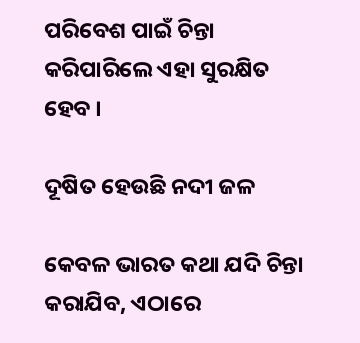ପରିବେଶ ପାଇଁ ଚିନ୍ତା କରିପାରିଲେ ଏହା ସୁରକ୍ଷିତ ହେବ ।

ଦୂଷିତ ହେଉଛି ନଦୀ ଜଳ

କେବଳ ଭାରତ କଥା ଯଦି ଚିନ୍ତା କରାଯିବ, ଏଠାରେ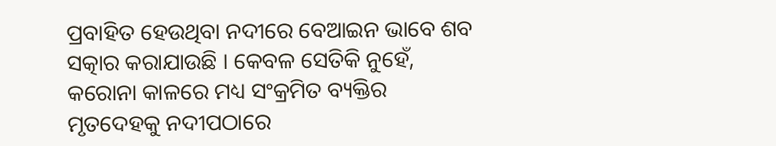ପ୍ରବାହିତ ହେଉଥିବା ନଦୀରେ ବେଆଇନ ଭାବେ ଶବ ସତ୍କାର କରାଯାଉଛି । କେବଳ ସେତିକି ନୁହେଁ, କରୋନା କାଳରେ ମଧ୍ୟ ସଂକ୍ରମିତ ବ୍ୟକ୍ତିର ମୃତଦେହକୁ ନଦୀପଠାରେ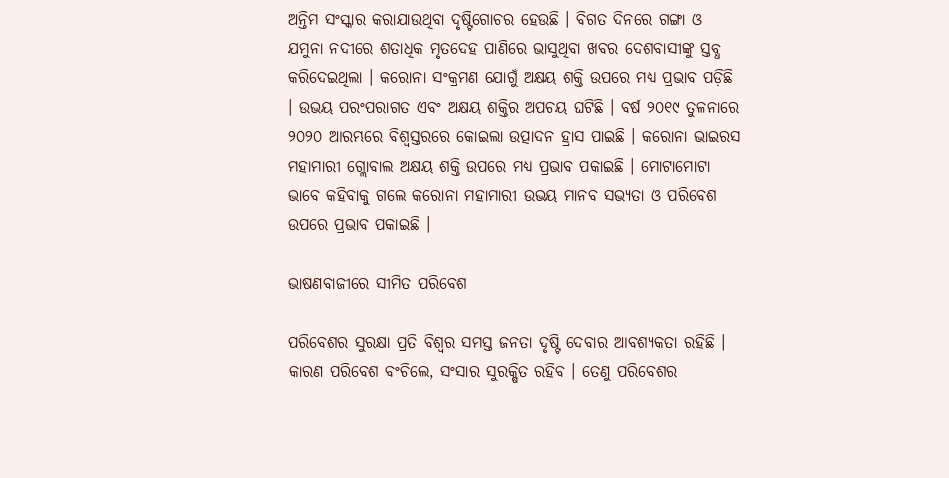ଅନ୍ତିମ ସଂସ୍କାର କରାଯାଉଥିବା ଦୃଷ୍ଟିଗୋଚର ହେଉଛି । ବିଗତ ଦିନରେ ଗଙ୍ଗା ଓ ଯମୁନା ନଦୀରେ ଶତାଧିକ ମୃତଦେହ ପାଣିରେ ଭାସୁଥିବା ଖବର ଦେଶବାସୀଙ୍କୁ ସ୍ତବ୍ଧ କରିଦେଇଥିଲା । କରୋନା ସଂକ୍ରମଣ ଯୋଗୁଁ ଅକ୍ଷୟ ଶକ୍ତି ଉପରେ ମଧ୍ୟ ପ୍ରଭାବ ପଡ଼ିଛି । ଉଭୟ ପରଂପରାଗତ ଏବଂ ଅକ୍ଷୟ ଶକ୍ତିର ଅପଚୟ ଘଟିଛି । ବର୍ଷ ୨୦୧୯ ତୁଳନାରେ ୨୦୨୦ ଆରମ୍ଭରେ ବିଶ୍ୱସ୍ତରରେ କୋଇଲା ଉତ୍ପାଦନ ହ୍ରାସ ପାଇଛି । କରୋନା ଭାଇରସ ମହାମାରୀ ଗ୍ଲୋବାଲ ଅକ୍ଷୟ ଶକ୍ତି ଉପରେ ମଧ୍ୟ ପ୍ରଭାବ ପକାଇଛି । ମୋଟାମୋଟା ଭାବେ କହିବାକୁ ଗଲେ କରୋନା ମହାମାରୀ ଉଭୟ ମାନବ ସଭ୍ୟତା ଓ ପରିବେଶ ଉପରେ ପ୍ରଭାବ ପକାଇଛି ।

ଭାଷଣବାଜୀରେ ସୀମିତ ପରିବେଶ

ପରିବେଶର ସୁରକ୍ଷା ପ୍ରତି ବିଶ୍ୱର ସମସ୍ତ ଜନତା ଦୃଷ୍ଟି ଦେବାର ଆବଶ୍ୟକତା ରହିଛି । କାରଣ ପରିବେଶ ବଂଚିଲେ, ସଂସାର ସୁରକ୍ଷିତ ରହିବ । ତେଣୁ ପରିବେଶର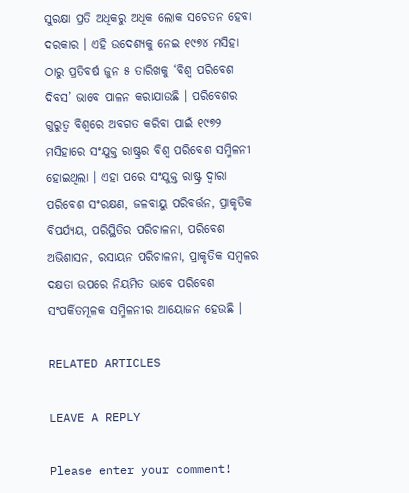ସୁରକ୍ଷା ପ୍ରତି ଅଧିକରୁ ଅଧିକ ଲୋକ ସଚେତନ ହେବା ଦରକାର । ଏହି ଉଦେଶ୍ୟକୁ ନେଇ ୧୯୭୪ ମସିହା ଠାରୁ ପ୍ରତିବର୍ଷ ଜୁନ ୫ ତାରିଖକୁ ‘ବିଶ୍ୱ ପରିବେଶ ଦିବସ’ ଭାବେ ପାଳନ କରାଯାଉଛି । ପରିବେଶର ଗୁରୁତ୍ୱ ବିଶ୍ୱରେ ଅବଗତ କରିବା ପାଇଁ ୧୯୭୨ ମସିହାରେ ସଂଯୁକ୍ତ ରାଷ୍ଟ୍ରର ବିଶ୍ୱ ପରିବେଶ ସମ୍ମିଳନୀ ହୋଇଥିଲା । ଏହା ପରେ ସଂଯୁକ୍ତ ରାଷ୍ଟ୍ର ଦ୍ୱାରା ପରିବେଶ ସଂରକ୍ଷଣ, ଜଳବାୟୁ ପରିବର୍ତ୍ତନ, ପ୍ରାକୃତିକ ବିପର୍ଯ୍ୟୟ, ପରିସ୍ଥିତିର ପରିଚାଳନା, ପରିବେଶ ଅଭିଶାସନ, ରସାୟନ ପରିଚାଳନା, ପ୍ରାକୃତିକ ସମ୍ବଳର ଦକ୍ଷତା ଉପରେ ନିୟମିତ ଭାବେ ପରିବେଶ ସଂପର୍କିତମୂଳକ ସମ୍ମିଳନୀର ଆୟୋଜନ ହେଉଛି ।

RELATED ARTICLES

LEAVE A REPLY

Please enter your comment!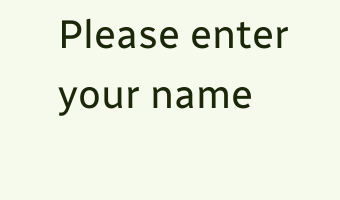Please enter your name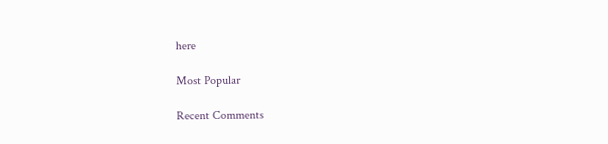here

Most Popular

Recent Comments